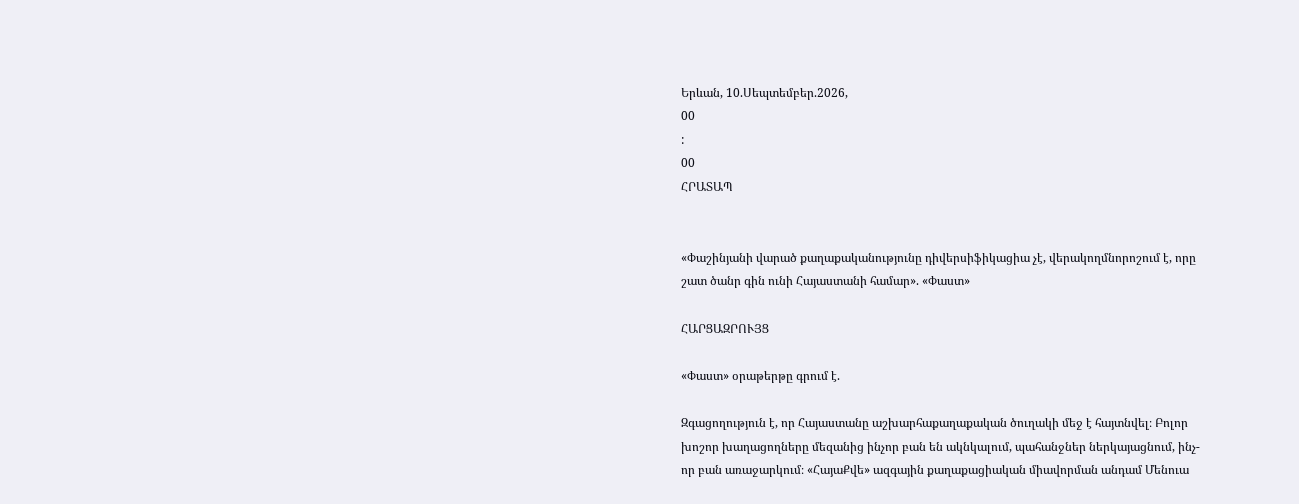Երևան, 10.Սեպտեմբեր.2026,
00
:
00
ՀՐԱՏԱՊ


«Փաշինյանի վարած քաղաքականությունը դիվերսիֆիկացիա չէ, վերակողմնորոշում է, որը շատ ծանր գին ունի Հայաստանի համար». «Փաստ»

ՀԱՐՑԱԶՐՈՒՅՑ

«Փաստ» օրաթերթը գրում է.

Զգացողություն է, որ Հայաստանը աշխարհաքաղաքական ծուղակի մեջ է հայտնվել։ Բոլոր խոշոր խաղացողները մեզանից ինչոր բան են ակնկալում, պահանջներ ներկայացնում, ինչ-որ բան առաջարկում։ «ՀայաՔվե» ազգային քաղաքացիական միավորման անդամ Մենուա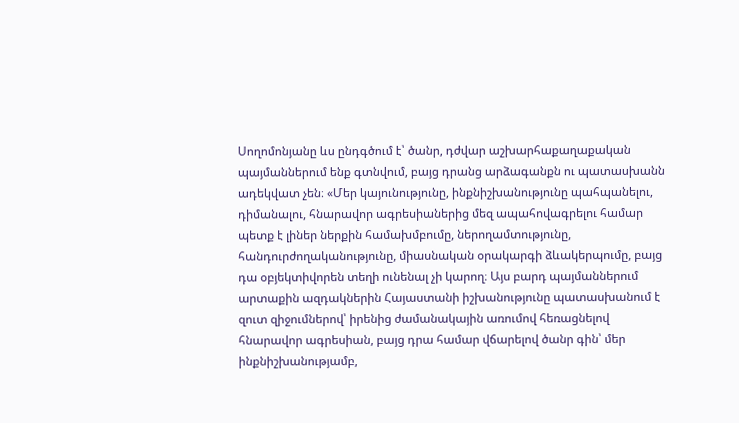Սողոմոնյանը ևս ընդգծում է՝ ծանր, դժվար աշխարհաքաղաքական պայմաններում ենք գտնվում, բայց դրանց արձագանքն ու պատասխանն ադեկվատ չեն։ «Մեր կայունությունը, ինքնիշխանությունը պահպանելու, դիմանալու, հնարավոր ագրեսիաներից մեզ ապահովագրելու համար պետք է լիներ ներքին համախմբումը, ներողամտությունը, հանդուրժողականությունը, միասնական օրակարգի ձևակերպումը, բայց դա օբյեկտիվորեն տեղի ունենալ չի կարող։ Այս բարդ պայմաններում արտաքին ազդակներին Հայաստանի իշխանությունը պատասխանում է զուտ զիջումներով՝ իրենից ժամանակային առումով հեռացնելով հնարավոր ագրեսիան, բայց դրա համար վճարելով ծանր գին՝ մեր ինքնիշխանությամբ,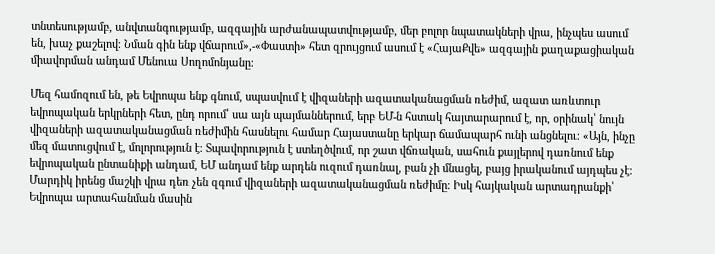տնտեսությամբ, անվտանգությամբ, ազգային արժանապատվությամբ, մեր բոլոր նպատակների վրա, ինչպես ասում են, խաչ քաշելով։ Նման գին ենք վճարում»,-«Փաստի» հետ զրույցում ասում է «ՀայաՔվե» ազգային քաղաքացիական միավորման անդամ Մենուա Սողոմոնյանը։

Մեզ համոզում են, թե Եվրոպա ենք գնում, սպասվում է վիզաների ազատականացման ռեժիմ, ազատ առևտուր եվրոպական երկրների հետ, ընդ որում՝ սա այն պայմաններում, երբ ԵՄ-ն հստակ հայտարարում է, որ, օրինակ՝ նույն վիզաների ազատականացման ռեժիմին հասնելու համար Հայաստանը երկար ճամապարհ ունի անցնելու։ «Այն, ինչը մեզ մատուցվում է, մոլորություն է։ Տպավորություն է ստեղծվում, որ շատ վճռական, սահուն քայլերով դառնում ենք եվրոպական ընտանիքի անդամ, ԵՄ անդամ ենք արդեն ուզում դառնալ, բան չի մնացել, բայց իրականում այդպես չէ։ Մարդիկ իրենց մաշկի վրա դեռ չեն զգում վիզաների ազատականացման ռեժիմը։ Իսկ հայկական արտադրանքի՝ Եվրոպա արտահանման մասին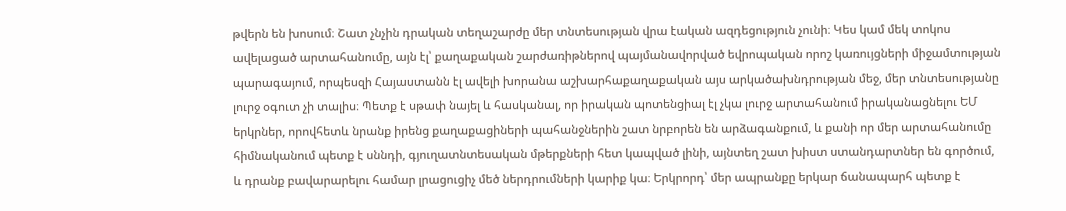թվերն են խոսում։ Շատ չնչին դրական տեղաշարժը մեր տնտեսության վրա էական ազդեցություն չունի։ Կես կամ մեկ տոկոս ավելացած արտահանումը, այն էլ՝ քաղաքական շարժառիթներով պայմանավորված եվրոպական որոշ կառույցների միջամտության պարագայում, որպեսզի Հայաստանն էլ ավելի խորանա աշխարհաքաղաքական այս արկածախնդրության մեջ, մեր տնտեսությանը լուրջ օգուտ չի տալիս։ Պետք է սթափ նայել և հասկանալ, որ իրական պոտենցիալ էլ չկա լուրջ արտահանում իրականացնելու ԵՄ երկրներ, որովհետև նրանք իրենց քաղաքացիների պահանջներին շատ նրբորեն են արձագանքում, և քանի որ մեր արտահանումը հիմնականում պետք է սննդի, գյուղատնտեսական մթերքների հետ կապված լինի, այնտեղ շատ խիստ ստանդարտներ են գործում, և դրանք բավարարելու համար լրացուցիչ մեծ ներդրումների կարիք կա։ Երկրորդ՝ մեր ապրանքը երկար ճանապարհ պետք է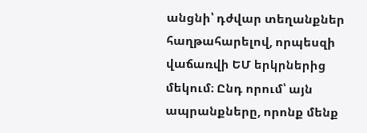անցնի՝ դժվար տեղանքներ հաղթահարելով, որպեսզի վաճառվի ԵՄ երկրներից մեկում։ Ընդ որում՝ այն ապրանքները, որոնք մենք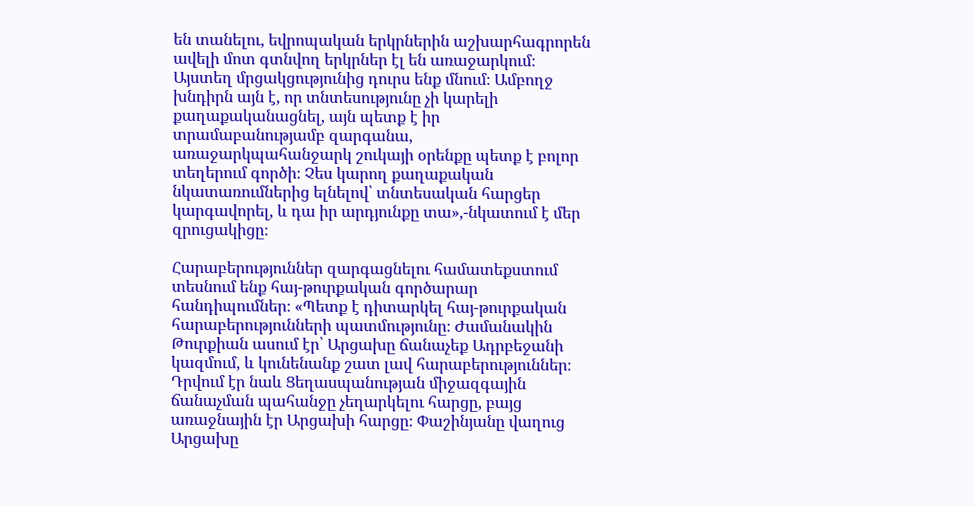են տանելու, եվրոպական երկրներին աշխարհագրորեն ավելի մոտ գտնվող երկրներ էլ են առաջարկում։ Այստեղ մրցակցությունից դուրս ենք մնում։ Ամբողջ խնդիրն այն է, որ տնտեսությունը չի կարելի քաղաքականացնել, այն պետք է իր տրամաբանությամբ զարգանա, առաջարկպահանջարկ շուկայի օրենքը պետք է բոլոր տեղերում գործի։ Չես կարող քաղաքական նկատառումներից ելնելով՝ տնտեսական հարցեր կարգավորել, և դա իր արդյունքը տա»,-նկատում է մեր զրուցակիցը։

Հարաբերություններ զարգացնելու համատեքստում տեսնում ենք հայ-թուրքական գործարար հանդիպումներ։ «Պետք է դիտարկել հայ-թուրքական հարաբերությունների պատմությունը։ Ժամանակին Թուրքիան ասում էր՝ Արցախը ճանաչեք Ադրբեջանի կազմում, և կունենանք շատ լավ հարաբերություններ։ Դրվում էր նաև Ցեղասպանության միջազգային ճանաչման պահանջը չեղարկելու հարցը, բայց առաջնային էր Արցախի հարցը։ Փաշինյանը վաղուց Արցախը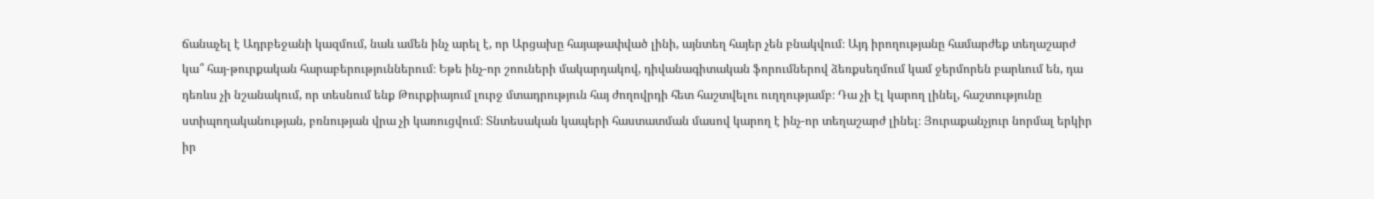ճանաչել է Ադրբեջանի կազմում, նաև ամեն ինչ արել է, որ Արցախը հայաթափված լինի, այնտեղ հայեր չեն բնակվում։ Այդ իրողությանը համարժեք տեղաշարժ կա՞ հայ-թուրքական հարաբերություններում։ Եթե ինչ-որ շոուների մակարդակով, դիվանագիտական ֆորումներով ձեռքսեղմում կամ ջերմորեն բարևում են, դա դեռևս չի նշանակում, որ տեսնում ենք Թուրքիայում լուրջ մտադրություն հայ ժողովրդի հետ հաշտվելու ուղղությամբ։ Դա չի էլ կարող լինել, հաշտությունը ստիպողականության, բռնության վրա չի կառուցվում։ Տնտեսական կապերի հաստատման մասով կարող է ինչ-որ տեղաշարժ լինել։ Յուրաքանչյուր նորմալ երկիր իր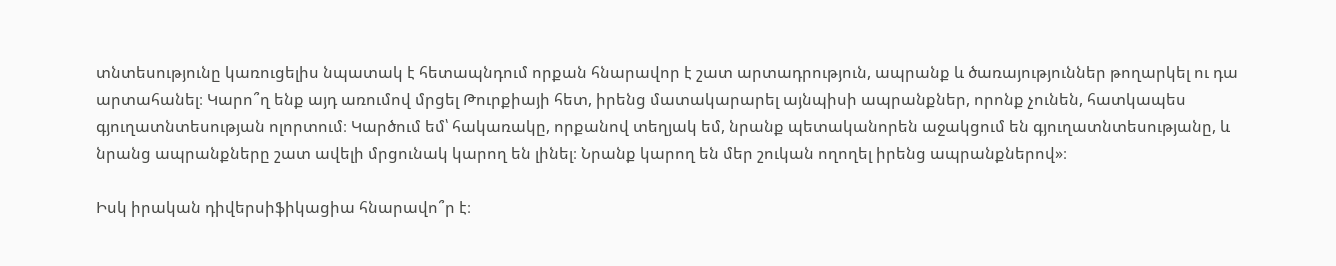տնտեսությունը կառուցելիս նպատակ է հետապնդում որքան հնարավոր է շատ արտադրություն, ապրանք և ծառայություններ թողարկել ու դա արտահանել։ Կարո՞ղ ենք այդ առումով մրցել Թուրքիայի հետ, իրենց մատակարարել այնպիսի ապրանքներ, որոնք չունեն, հատկապես գյուղատնտեսության ոլորտում։ Կարծում եմ՝ հակառակը, որքանով տեղյակ եմ, նրանք պետականորեն աջակցում են գյուղատնտեսությանը, և նրանց ապրանքները շատ ավելի մրցունակ կարող են լինել։ Նրանք կարող են մեր շուկան ողողել իրենց ապրանքներով»։

Իսկ իրական դիվերսիֆիկացիա հնարավո՞ր է։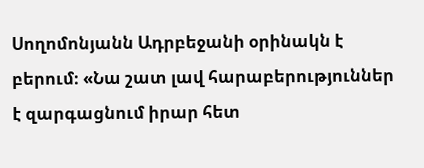Սողոմոնյանն Ադրբեջանի օրինակն է բերում։ «Նա շատ լավ հարաբերություններ է զարգացնում իրար հետ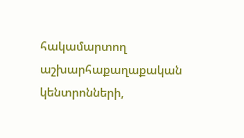հակամարտող աշխարհաքաղաքական կենտրոնների,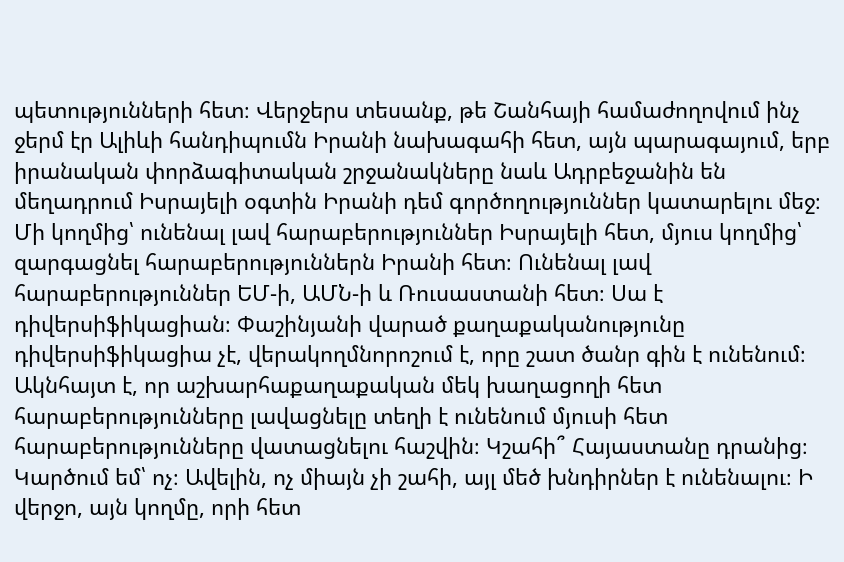պետությունների հետ։ Վերջերս տեսանք, թե Շանհայի համաժողովում ինչ ջերմ էր Ալիևի հանդիպումն Իրանի նախագահի հետ, այն պարագայում, երբ իրանական փորձագիտական շրջանակները նաև Ադրբեջանին են մեղադրում Իսրայելի օգտին Իրանի դեմ գործողություններ կատարելու մեջ։ Մի կողմից՝ ունենալ լավ հարաբերություններ Իսրայելի հետ, մյուս կողմից՝ զարգացնել հարաբերություններն Իրանի հետ։ Ունենալ լավ հարաբերություններ ԵՄ-ի, ԱՄՆ-ի և Ռուսաստանի հետ։ Սա է դիվերսիֆիկացիան։ Փաշինյանի վարած քաղաքականությունը դիվերսիֆիկացիա չէ, վերակողմնորոշում է, որը շատ ծանր գին է ունենում։ Ակնհայտ է, որ աշխարհաքաղաքական մեկ խաղացողի հետ հարաբերությունները լավացնելը տեղի է ունենում մյուսի հետ հարաբերությունները վատացնելու հաշվին։ Կշահի՞ Հայաստանը դրանից։ Կարծում եմ՝ ոչ։ Ավելին, ոչ միայն չի շահի, այլ մեծ խնդիրներ է ունենալու։ Ի վերջո, այն կողմը, որի հետ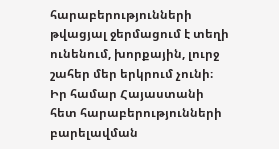հարաբերությունների թվացյալ ջերմացում է տեղի ունենում, խորքային, լուրջ շահեր մեր երկրում չունի։ Իր համար Հայաստանի հետ հարաբերությունների բարելավման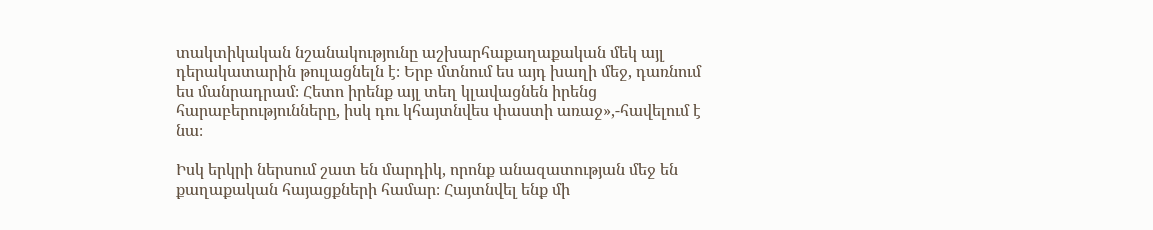տակտիկական նշանակությունը աշխարհաքաղաքական մեկ այլ դերակատարին թուլացնելն է։ Երբ մտնում ես այդ խաղի մեջ, դառնում ես մանրադրամ։ Հետո իրենք այլ տեղ կլավացնեն իրենց հարաբերությունները, իսկ դու կհայտնվես փաստի առաջ»,-հավելում է նա։

Իսկ երկրի ներսում շատ են մարդիկ, որոնք անազատության մեջ են քաղաքական հայացքների համար։ Հայտնվել ենք մի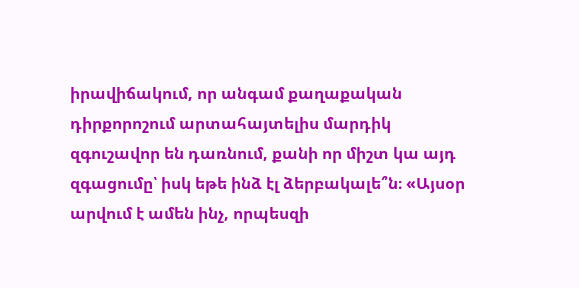իրավիճակում, որ անգամ քաղաքական դիրքորոշում արտահայտելիս մարդիկ զգուշավոր են դառնում, քանի որ միշտ կա այդ զգացումը՝ իսկ եթե ինձ էլ ձերբակալե՞ն։ «Այսօր արվում է ամեն ինչ, որպեսզի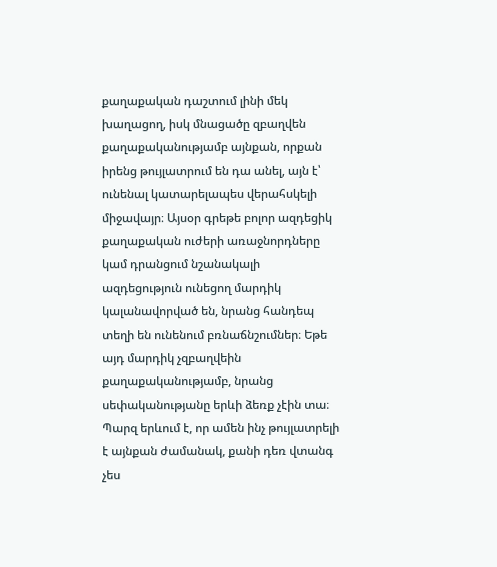քաղաքական դաշտում լինի մեկ խաղացող, իսկ մնացածը զբաղվեն քաղաքականությամբ այնքան, որքան իրենց թույլատրում են դա անել, այն է՝ ունենալ կատարելապես վերահսկելի միջավայր։ Այսօր գրեթե բոլոր ազդեցիկ քաղաքական ուժերի առաջնորդները կամ դրանցում նշանակալի ազդեցություն ունեցող մարդիկ կալանավորված են, նրանց հանդեպ տեղի են ունենում բռնաճնշումներ։ Եթե այդ մարդիկ չզբաղվեին քաղաքականությամբ, նրանց սեփականությանը երևի ձեռք չէին տա։ Պարզ երևում է, որ ամեն ինչ թույլատրելի է այնքան ժամանակ, քանի դեռ վտանգ չես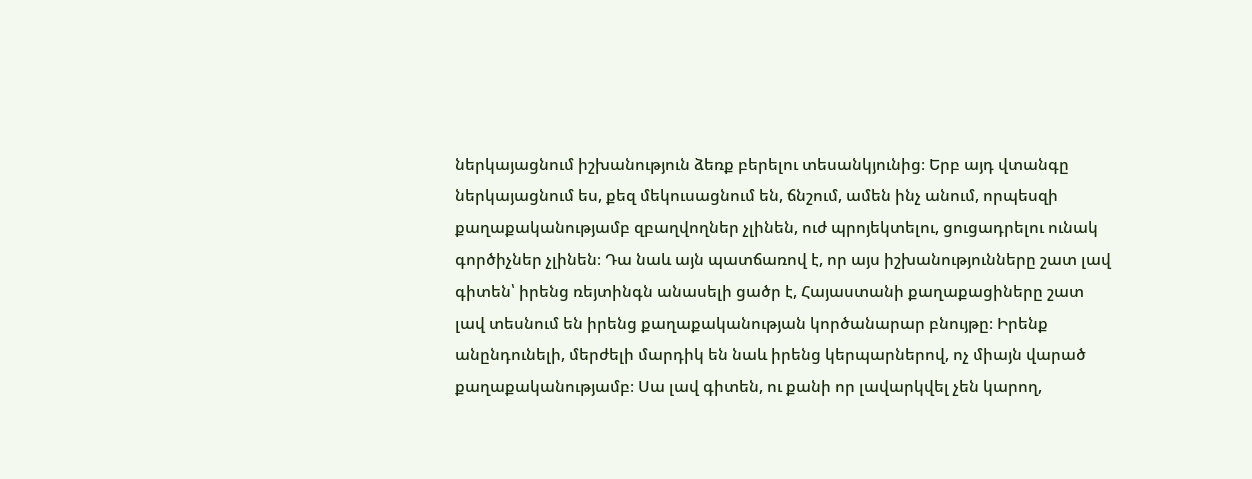ներկայացնում իշխանություն ձեռք բերելու տեսանկյունից։ Երբ այդ վտանգը ներկայացնում ես, քեզ մեկուսացնում են, ճնշում, ամեն ինչ անում, որպեսզի քաղաքականությամբ զբաղվողներ չլինեն, ուժ պրոյեկտելու, ցուցադրելու ունակ գործիչներ չլինեն։ Դա նաև այն պատճառով է, որ այս իշխանությունները շատ լավ գիտեն՝ իրենց ռեյտինգն անասելի ցածր է, Հայաստանի քաղաքացիները շատ լավ տեսնում են իրենց քաղաքականության կործանարար բնույթը։ Իրենք անընդունելի, մերժելի մարդիկ են նաև իրենց կերպարներով, ոչ միայն վարած քաղաքականությամբ։ Սա լավ գիտեն, ու քանի որ լավարկվել չեն կարող,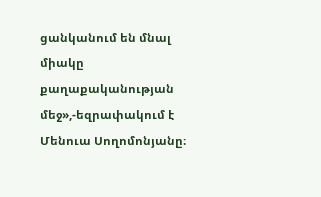ցանկանում են մնալ միակը քաղաքականության մեջ»,-եզրափակում է Մենուա Սողոմոնյանը։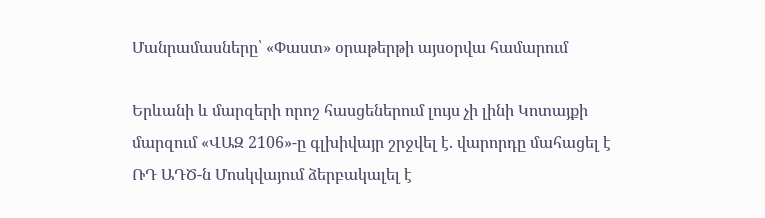Մանրամասները՝ «Փաստ» օրաթերթի այսօրվա համարում

Երևանի և մարզերի որոշ հասցեներում լույս չի լինի Կոտայքի մարզում «ՎԱԶ 2106»-ը գլխիվայր շրջվել է. վարորդը մահացել է ՌԴ ԱԴԾ-ն Մոսկվայում ձերբակալել է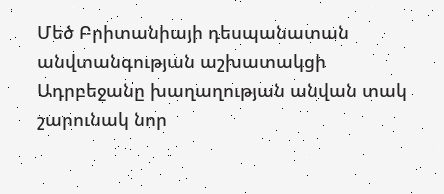Մեծ Բրիտանիայի դեսպանատան անվտանգության աշխատակցի Ադրբեջանը խաղաղության անվան տակ շարունակ նոր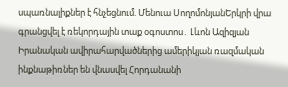սպառնալիքներ է հնչեցնում. Մենուա ՍողոմոնյանԵրկրի վրա գրանցվել է ռեկորդային տաք օգոստոս․ Լևոն Ազիզյան Իրանական ավիրահարվածներից ամերիկյան ռազմական ինքնաթիռներ են վնասվել Հորդանանի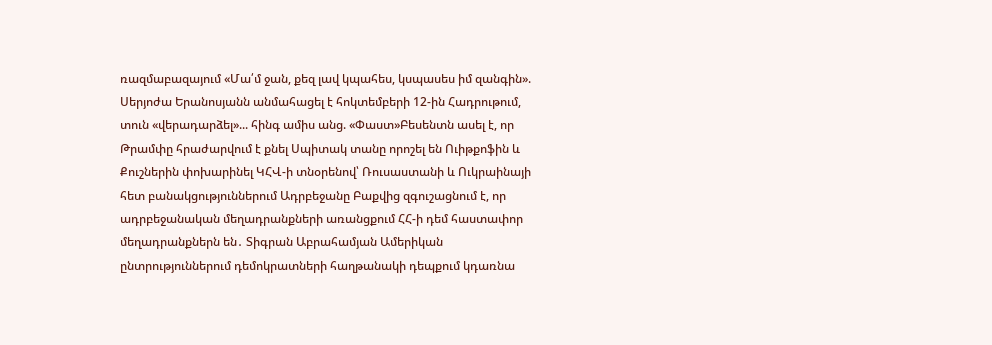ռազմաբազայում «Մա՛մ ջան, քեզ լավ կպահես, կսպասես իմ զանգին». Սերյոժա Երանոսյանն անմահացել է հոկտեմբերի 12-ին Հադրութում, տուն «վերադարձել»... հինգ ամիս անց. «Փաստ»Բեսենտն ասել է, որ Թրամփը հրաժարվում է քնել Սպիտակ տանը որոշել են Ուիթքոֆին և Քուշներին փոխարինել ԿՀՎ-ի տնօրենով՝ Ռուսաստանի և Ուկրաինայի հետ բանակցություններում Ադրբեջանը Բաքվից զգուշացնում է, որ ադրբեջանական մեղադրանքների առանցքում ՀՀ-ի դեմ հաստափոր մեղադրանքներն են․ Տիգրան Աբրահամյան Ամերիկան ընտրություններում դեմոկրատների հաղթանակի դեպքում կդառնա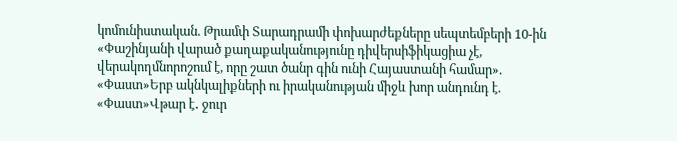կոմունիստական. Թրամփ Տարադրամի փոխարժեքները սեպտեմբերի 10-ին «Փաշինյանի վարած քաղաքականությունը դիվերսիֆիկացիա չէ, վերակողմնորոշում է, որը շատ ծանր գին ունի Հայաստանի համար». «Փաստ»Երբ ակնկալիքների ու իրականության միջև խոր անդունդ է. «Փաստ»Վթար է․ ջուր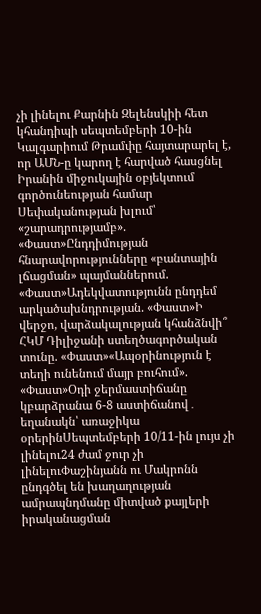չի լինելու Քարնին Զելենսկիի հետ կհանդիպի սեպտեմբերի 10-ին Կալգարիում Թրամփը հայտարարել է, որ ԱՄՆ-ը կարող է հարված հասցնել Իրանին միջուկային օբյեկտում գործունեության համար Սեփականության խլում՝ «շարադրությամբ». «Փաստ»Ընդդիմության հնարավորությունները «բանտային լճացման» պայմաններում. «Փաստ»Ադեկվատությունն ընդդեմ արկածախնդրության. «Փաստ»Ի վերջո, վարձակալության կհանձնվի՞ ՀԿՄ Դիլիջանի ստեղծագործական տունը. «Փաստ»«Ապօրինություն է տեղի ունենում մայր բուհում». «Փաստ»Օդի ջերմաստիճանը կբարձրանա 6-8 աստիճանով․ եղանակն՝ առաջիկա օրերինՍեպտեմբերի 10/11-ին լույս չի լինելու24 ժամ ջուր չի լինելուՓաշինյանն ու Մակրոնն ընդգծել են խաղաղության ամրապնդմանը միտված քայլերի իրականացման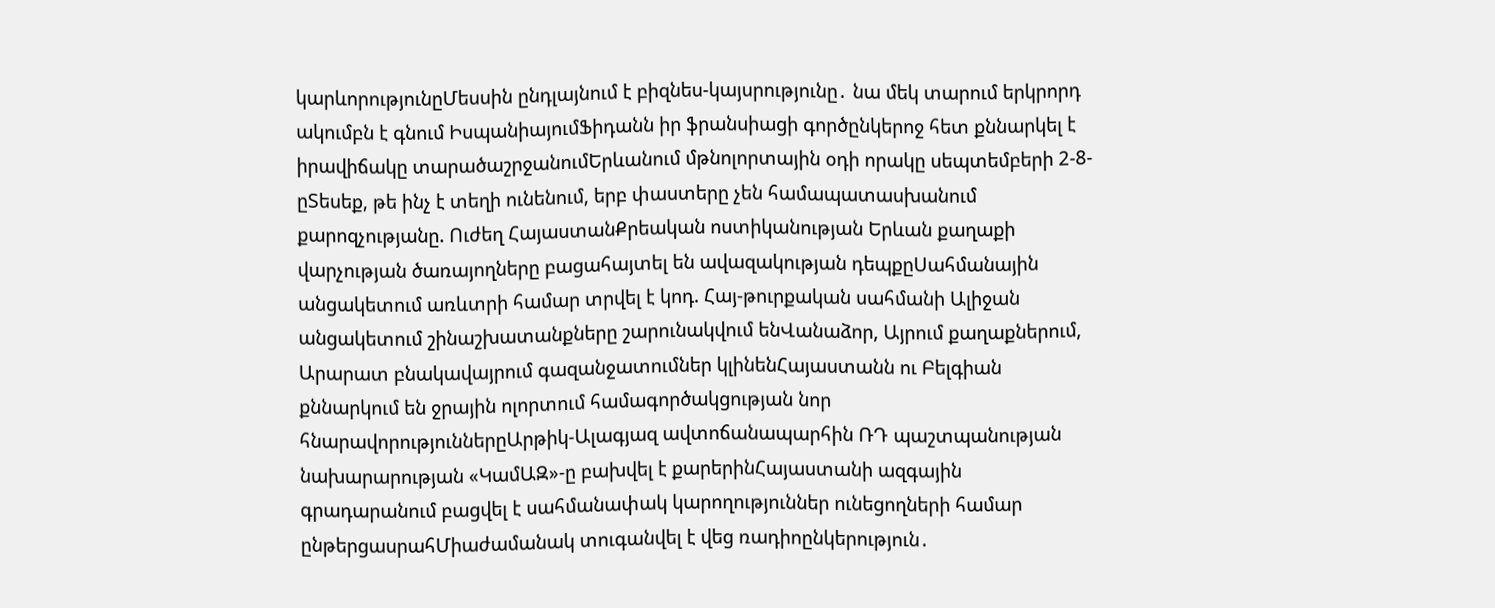կարևորությունըՄեսսին ընդլայնում է բիզնես-կայսրությունը․ նա մեկ տարում երկրորդ ակումբն է գնում ԻսպանիայումՖիդանն իր ֆրանսիացի գործընկերոջ հետ քննարկել է իրավիճակը տարածաշրջանումԵրևանում մթնոլորտային օդի որակը սեպտեմբերի 2-8-ըՏեսեք, թե ինչ է տեղի ունենում, երբ փաստերը չեն համապատասխանում քարոզչությանը. Ուժեղ ՀայաստանՔրեական ոստիկանության Երևան քաղաքի վարչության ծառայողները բացահայտել են ավազակության դեպքըՍահմանային անցակետում առևտրի համար տրվել է կոդ. Հայ-թուրքական սահմանի Ալիջան անցակետում շինաշխատանքները շարունակվում ենՎանաձոր, Այրում քաղաքներում, Արարատ բնակավայրում գազանջատումներ կլինենՀայաստանն ու Բելգիան քննարկում են ջրային ոլորտում համագործակցության նոր հնարավորություններըԱրթիկ-Ալագյազ ավտոճանապարհին ՌԴ պաշտպանության նախարարության «ԿամԱԶ»-ը բախվել է քարերինՀայաստանի ազգային գրադարանում բացվել է սահմանափակ կարողություններ ունեցողների համար ընթերցասրահՄիաժամանակ տուգանվել է վեց ռադիոընկերություն․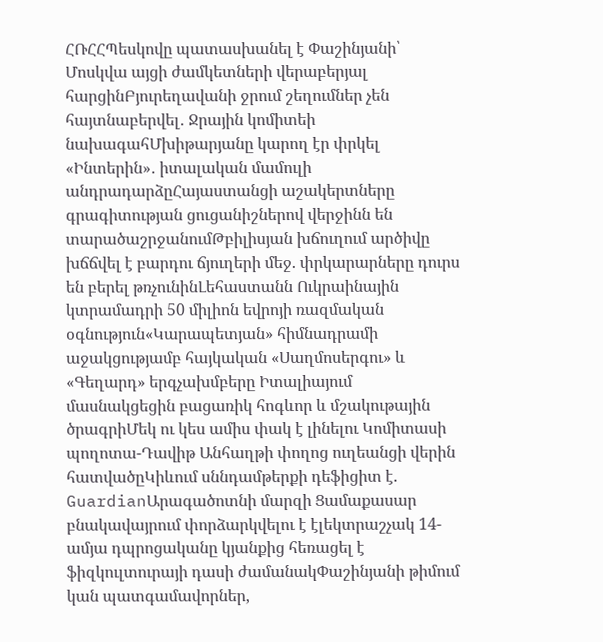ՀՌՀՀՊեսկովը պատասխանել է Փաշինյանի՝ Մոսկվա այցի ժամկետների վերաբերյալ հարցինԲյուրեղավանի ջրում շեղումներ չեն հայտնաբերվել․ Ջրային կոմիտեի նախագահՄխիթարյանը կարող էր փրկել «Ինտերին»․ իտալական մամուլի անդրադարձըՀայաստանցի աշակերտները գրագիտության ցուցանիշներով վերջինն են տարածաշրջանումԹբիլիսյան խճուղում արծիվը խճճվել է բարդու ճյուղերի մեջ. փրկարարները դուրս են բերել թռչունինԼեհաստանն Ուկրաինային կտրամադրի 50 միլիոն եվրոյի ռազմական օգնություն«Կարապետյան» հիմնադրամի աջակցությամբ հայկական «Սաղմոսերգու» և «Գեղարդ» երգչախմբերը Իտալիայում մասնակցեցին բացառիկ հոգևոր և մշակութային ծրագրիՄեկ ու կես ամիս փակ է լինելու Կոմիտասի պողոտա-Դավիթ Անհաղթի փողոց ուղեանցի վերին հատվածըԿիևում սննդամթերքի դեֆիցիտ է. GuardianԱրագածոտնի մարզի Ցամաքասար բնակավայրում փորձարկվելու է էլեկտրաշչակ 14-ամյա դպրոցականը կյանքից հեռացել է ֆիզկուլտուրայի դասի ժամանակՓաշինյանի թիմում կան պատգամավորներ,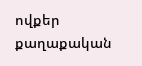ովքեր քաղաքական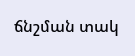ճնշման տակ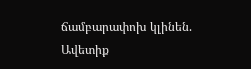ճամբարափոխ կլինեն. Ավետիք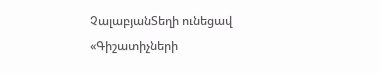ՉալաբյանՏեղի ունեցավ «Գիշատիչների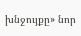խնջույքը» նոր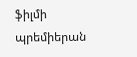ֆիլմի պրեմիերան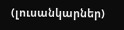(լուսանկարներ)